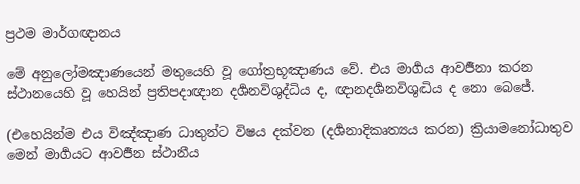ප්‍ර‍ථම මාර්ගඥානය

මේ අනුලෝමඤාණයෙන් මතුයෙහි වූ ගෝත්‍ර‍භූඤාණය වේ. එය මාර්‍ගය ආවර්‍ජනා කරන ස්ථානයෙහි වූ හෙයින් ප්‍ර‍තිපදාඥාන දර්‍ශනවිශුද්ධිය ද, ඥානදර්‍ශනවිශුද්‍ධිය ද නො බෙජේ.

(එහෙයින්ම එය විඤ්ඤාණ ධාතුන්ට විෂය දක්වන (දර්‍ශනාදිකෘත්‍යය කරන) ක්‍රියාමනෝධාතුව මෙන් මාර්‍ගයට ආවර්‍ජන ස්ථානීය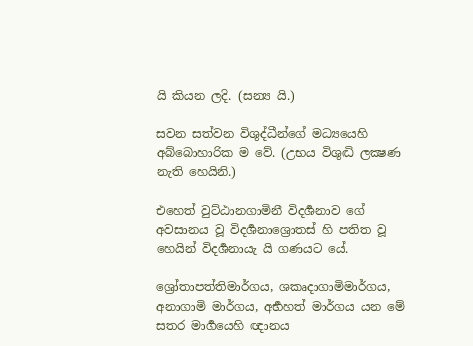යි කියන ලදි. (සන්‍ය යි.)

සවන සත්වන විශුද්ධීන්ගේ මධ්‍යයෙහි අබ්බොහාරික ම වේ. (උභය විශුද්‍ධි ලක්‍ෂණ නැති හෙයිනි.)

එහෙත් වුට්ඨානගාමිනී විදර්‍ශනාව ගේ අවසානය වූ විදර්‍ශනාශ්‍රොතස් හි පතිත වූ හෙයින් විදර්‍ශනායැ යි ගණයට යේ.

ශ්‍රෝතාපත්තිමාර්ගය, ශකෘදාගාමිමාර්ගය, අනාගාමි මාර්ගය, අර්‍භහත් මාර්ගය යන මේ සතර මාර්‍ගයෙහි ඥානය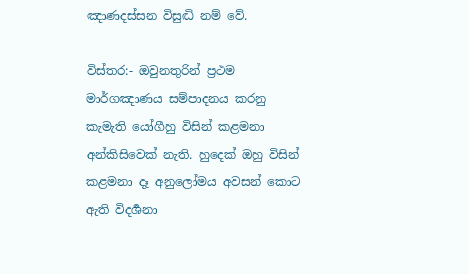ඤාණදස්සන විසුද්‍ධි නම් වේ.

විස්තර:- ඔවුනතුරින් ප්‍ර‍ථම මාර්ගඤාණය සම්පාදනය කරනු කැමැති යෝගීහු විසින් කළමනා අන්කිසිවෙක් නැති. හුදෙක් ඔහු විසින් කළමනා දෑ අනුලෝමය අවසන් කොට ඇති විදර්‍ශනා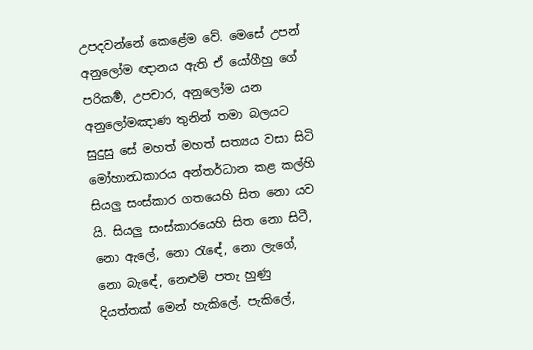උපදවන්නේ කෙළේම වේ. මෙසේ උපන් අනුලෝම ඥානය ඇති ඒ යෝගීහු ගේ පරිකර්‍ම, උපචාර, අනුලෝම යන අනුලෝමඤාණ තුනින් තමා බලයට සුදුසු සේ මහත් මහත් සත්‍යය වසා සිටි මෝහාන්‍ධකාරය අන්තර්ධාන කළ කල්හි සියලු සංස්කාර ගතයෙහි සිත නො යව යි. සියලු සංස්කාරයෙහි සිත නො සිටී, නො ඇලේ, නො රැඳේ, නො ලැගේ, නො බැඳේ, නෙළුම් පතැ හුණු දියත්තක් මෙන් හැකිලේ. පැකිලේ,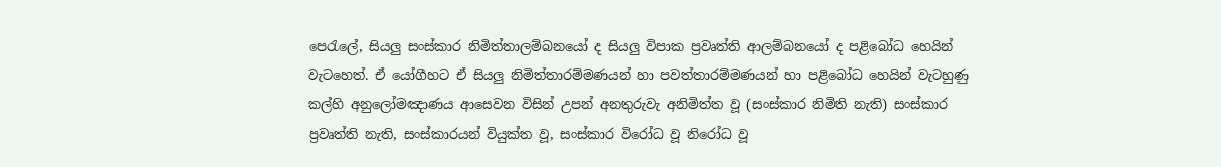පෙරැලේ, සියලු සංස්කාර නිමිත්තාලම්බනයෝ ද සියලු විපාක ප්‍ර‍වෘත්ති ආලම්බනයෝ ද පළිබෝධ හෙයින් වැටහෙත්. ඒ යෝගීහට ඒ සියලු නිමිත්තාරම්මණයන් හා පවත්තාරම්මණයන් හා පළිබෝධ හෙයින් වැටහුණු කල්හි අනුලෝමඤාණය ආසෙවන විසින් උපන් අනතුරුවැ අනිමිත්ත වූ (සංස්කාර නිමිති නැති) සංස්කාර ප්‍ර‍වෘත්ති නැති, සංස්කාරයන් වියුක්ත වූ, සංස්කාර විරෝධ වූ නිරෝධ වූ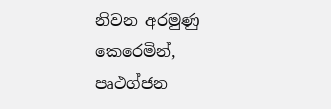නිවන අරමුණු කෙරෙමින්, පෘථග්ජන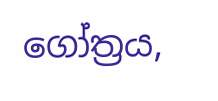ගෝත්‍ර‍ය,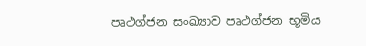පෘථග්ජන සංඛ්‍යාව පෘථග්ජන භූමිය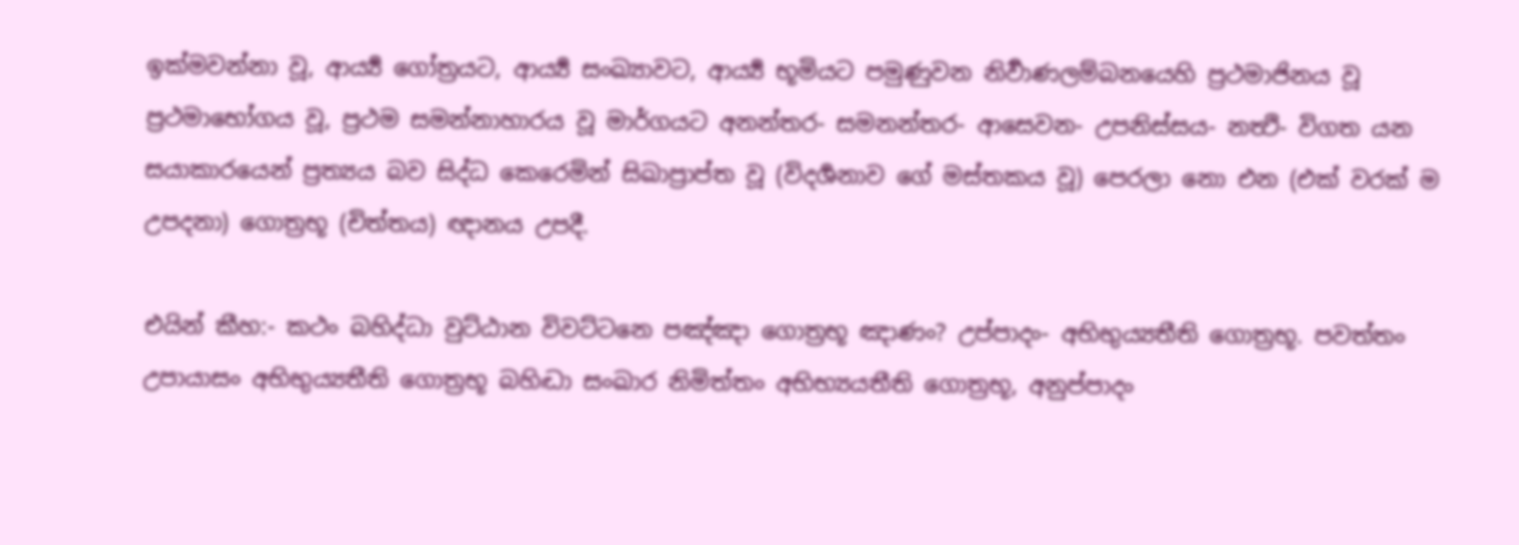ඉක්මවන්නා වූ, ආර්‍ය්‍ය ගෝත්‍ර‍යට, ආර්‍ය්‍ය සංඛ්‍යාවට, ආර්‍ය්‍ය භූමියට පමුණුවන නිර්‍වාණලම්බනයෙහි ප්‍ර‍ථමාජිනය වූ ප්‍ර‍ථමාභෝගය වූ, ප්‍ර‍ථම සමන්නාහාරය වූ මාර්ගයට අනන්තර- සමනන්තර- ආසෙවන- උපනිස්සය- නත්‍ථි- විගත යන සයාකාරයෙන් ප්‍ර‍ත්‍යය බව සිද්ධ කෙරෙමින් සිඛාප්‍රාප්ත වූ (විදර්‍ශනාව ගේ මස්තකය වූ) පෙරලා නො එන (එක් වරක් ම උපදනා) ගොත්‍ර‍භූ (චිත්තය) ඥානය උපදී.

එයින් කීහ:- කථං බහිද්ධා වුට්ඨාන විවට්ටනෙ පඤ්ඤා ගොත්‍ර‍භූ ඤාණං? උප්පාදං- අභිභුය්‍යතීති ගොත්‍ර‍භූ. පවත්තං උපායාසං අභිභුය්‍යතීති ගොත්‍ර‍භූ බහිද්‍ධා සංඛාර නිමිත්තං අභිභ්‍යයතීති ගොත්‍ර‍භූ, අනුප්පාදං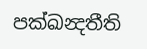පක්ඛන්‍දතීති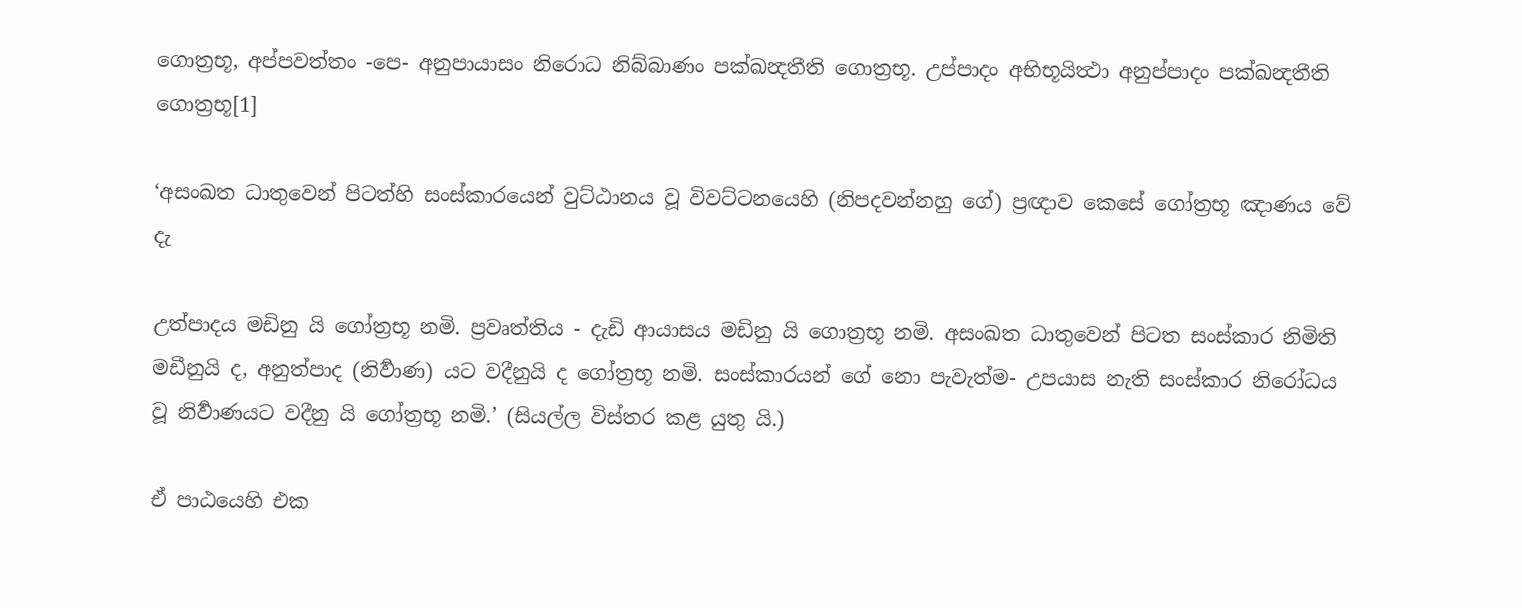ගොත්‍ර‍භූ, අප්පවත්තං -පෙ- අනුපායාසං නිරොධ නිබ්බාණං පක්ඛන්‍දතීති ගොත්‍ර‍භූ. උප්පාදං අභිභූයිත්‍ථා අනුප්පාදං පක්ඛන්‍දතීති ගොත්‍ර‍භූ[1]

‘අසංඛත ධාතුවෙන් පිටත්හි සංස්කාරයෙන් වුට්ඨානය වූ විවට්ටනයෙහි (නිපදවන්නහු ගේ) ප්‍ර‍ඥාව කෙසේ ගෝත්‍ර‍භූ ඤාණය වේ දැ

උත්පාදය මඩිනු යි ගෝත්‍ර‍භූ නමි. ප්‍ර‍වෘත්තිය - දැඩි ආයාසය මඩිනු යි ගොත්‍ර‍භූ නමි. අසංඛත ධාතුවෙන් පිටත සංස්කාර නිමිති මඩීනුයි ද, අනුත්පාද (නිර්‍වාණ) යට වදීනුයි ද ගෝත්‍ර‍භූ නමි. සංස්කාරයන් ගේ නො පැවැත්ම- උපයාස නැති සංස්කාර නිරෝධය වූ නිර්‍වාණයට වදීනු යි ගෝත්‍ර‍භූ නමි.’ (සියල්ල විස්තර කළ යුතු යි.)

ඒ පාඨයෙහි එක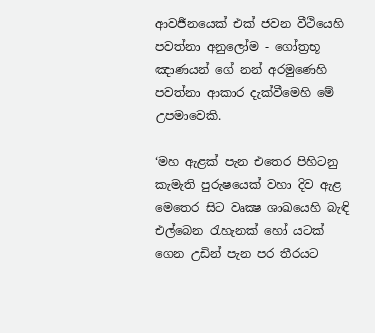ආවර්‍ජනයෙක් එක් ජවන වීථියෙහි පවත්නා අනුලෝම - ගෝත්‍ර‍භූ ඤාණයන් ගේ නන් අරමුණෙහි පවත්නා ආකාර දැක්වීමෙහි මේ උපමාවෙකි.

‘මහ ඇළක් පැන එතෙර පිහිටනු කැමැති පුරුෂයෙක් වහා දිව ඇළ මෙතෙර සිට වෘක්‍ෂ ශාඛයෙහි බැඳි එල්බෙන රැහැනක් හෝ යටක් ගෙන උඩින් පැන පර තීරයට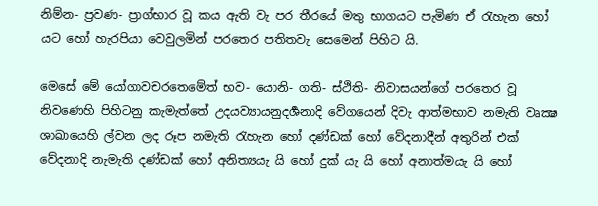නිම්න- ප්‍ර‍වණ- ප්‍රාග්භාර වූ කය ඇති වැ පර තීරයේ මතු භාගයට පැමිණ ඒ රැහැන හෝ යට හෝ හැරපියා වෙවුලමින් පරතෙර පතිතවැ සෙමෙන් පිහිට යි.

මෙසේ මේ යෝගාවචරතෙමේත් භව- යොනි- ගති- ස්ථිති- නිවාසයන්ගේ පරතෙර වූ නිවණෙහි පිහිටනු කැමැත්තේ උදයව්‍යායනුදර්‍ශනාදි වේගයෙන් දිවැ ආත්මභාව නමැති වෘක්‍ෂ ශාඛායෙහි ල්වන ලද රූප නමැති රැහැන හෝ දණ්ඩක් හෝ වේදනාදීන් අතුරින් එක් වේදනාදි නැමැති දණ්ඩක් හෝ අනිත්‍යයැ යි හෝ දුක් යැ යි හෝ අනාත්මයැ යි හෝ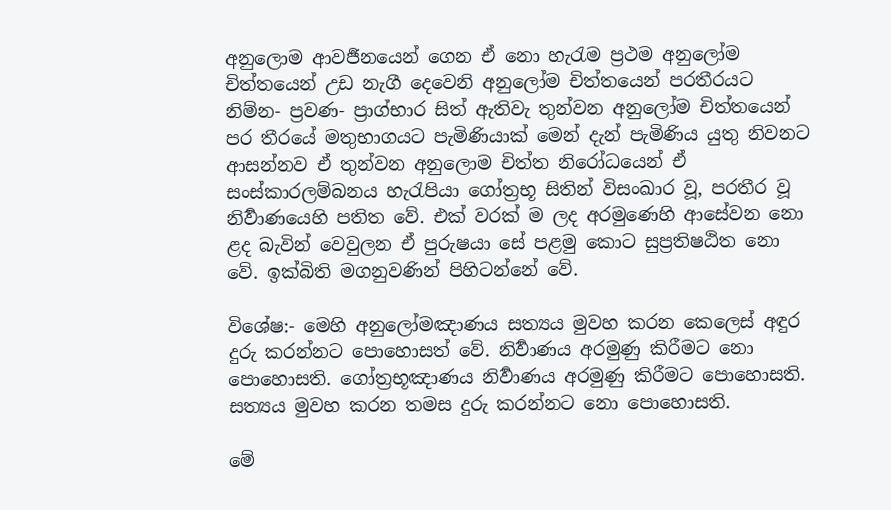අනුලොම ආවර්‍ජනයෙන් ගෙන ඒ නො හැරැම ප්‍ර‍ථම අනුලෝම චිත්තයෙන් උඩ නැගී දෙවෙනි අනුලෝම චිත්තයෙන් පරතීරයට නිම්න- ප්‍ර‍වණ- ප්‍රාග්භාර සිත් ඇතිවැ තුන්වන අනුලෝම චිත්තයෙන් පර තීරයේ මතුභාගයට පැමිණියාක් මෙන් දැන් පැමිණිය යුතු නිවනට ආසන්නව ඒ තුන්වන අනුලොම චිත්ත නිරෝධයෙන් ඒ සංස්කාරලම්බනය හැරැපියා ගෝත්‍ර‍භූ සිතින් විසංඛාර වූ, පරතීර වූ නිර්‍වාණයෙහි පතිත වේ. එක් වරක් ම ලද අරමුණෙහි ආසේවන නො ළද බැවින් වෙවුලන ඒ පුරුෂයා සේ පළමු කොට සුප්‍ර‍තිෂඨිත නො වේ. ඉක්බිති මගනුවණින් පිහිටන්නේ වේ.

විශේෂ:- මෙහි අනුලෝමඤාණය සත්‍යය මුවහ කරන කෙලෙස් අඳුර දුරු කරන්නට පොහොසත් වේ. නිර්‍වාණය අරමුණු කිරීමට නො පොහොසති. ගෝත්‍ර‍භූඤාණය නිර්‍වාණය අරමුණු කිරීමට පොහොසති. සත්‍යය මුවහ කරන තමස දුරු කරන්නට නො පොහොසති.

මේ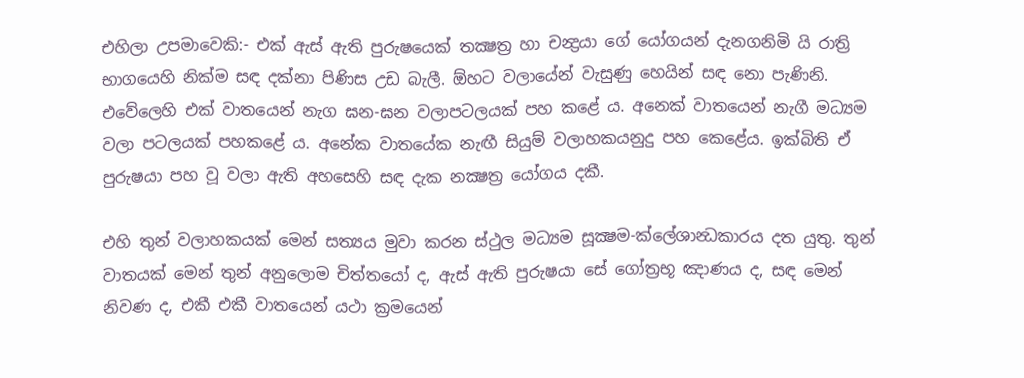එහිලා උපමාවෙකි:- එක් ඇස් ඇති පුරුෂයෙක් තක්‍ෂත්‍ර‍ හා චන්‍ද්‍ර‍යා ගේ යෝගයන් දැනගනිමි යි රාත්‍රි භාගයෙහි නික්ම සඳ දක්නා පිණිස උඩ බැලී. ඕහට වලායේන් වැසුණු හෙයින් සඳ නො පැණිනි. එවේලෙහි එක් වාතයෙන් නැග ඝන-ඝන වලාපටලයක් පහ කළේ ය. අනෙක් වාතයෙන් නැගී මධ්‍යම වලා පටලයක් පහකළේ ය. අනේක වාතයේක නැඟී සියුම් වලාහකයනුදු පහ කෙළේය. ඉක්බිති ඒ පුරුෂයා පහ වූ වලා ඇති අහසෙහි සඳ දැක නක්‍ෂත්‍ර‍ යෝගය දකී.

එහි තුන් වලාහකයක් මෙන් සත්‍යය මුවා කරන ස්ථුල මධ්‍යම සූක්‍ෂම-ක්ලේශාන්‍ධකාරය දත යුතු. තුන් වාතයක් මෙන් තුන් අනුලොම චිත්තයෝ ද, ඇස් ඇති පුරුෂයා සේ ගෝත්‍ර‍භූ ඤාණය ද, සඳ මෙන් නිවණ ද, එකී එකී වාතයෙන් යථා ක්‍ර‍මයෙන්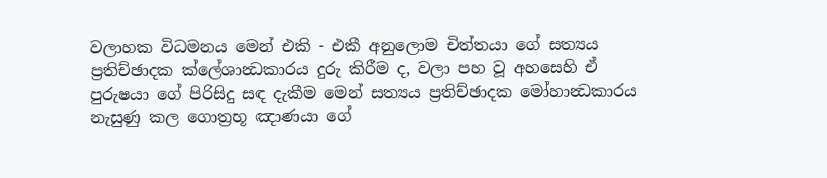වලාහක විධමනය මෙන් එකි - එකී අනුලොම චිත්තයා ගේ සත්‍යය ප්‍ර‍තිච්ඡාදක ක්ලේශාන්‍ධකාරය දුරු කිරීම ද, වලා පහ වූ අහසෙහි ඒ පුරුෂයා ගේ පිරිසිදු සඳ දැකීම මෙන් සත්‍යය ප්‍ර‍තිච්ඡාදක මෝහාන්‍ධකාරය නැසුණු කල ගොත්‍ර‍භූ ඤාණයා ගේ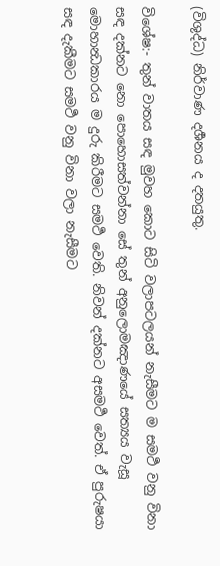(විශුද්ධ) නිර්වාණ දර්‍ශනය ද දතයුතු.

විශේෂ:- තුන් වාතය සඳ මුවහ කොට සිටි වලාපටලයන් නැසීමට ම සමර්‍ථ වනු විනා සඳ දක්නට නො පොහොසත්වන්නා සේ තුන් අනුලොමඤාණයේ සත්‍යය වැසූ මොහාන්‍ධකාරය ම දුරු කිරීමට සමර්‍ථ වෙති. නිවන් දක්නට අසමර්‍ථ වෙත්. ඒ පුරුෂයා සඳ දැකීමට සමර්‍ථ වනු විනා වලා නැසීමට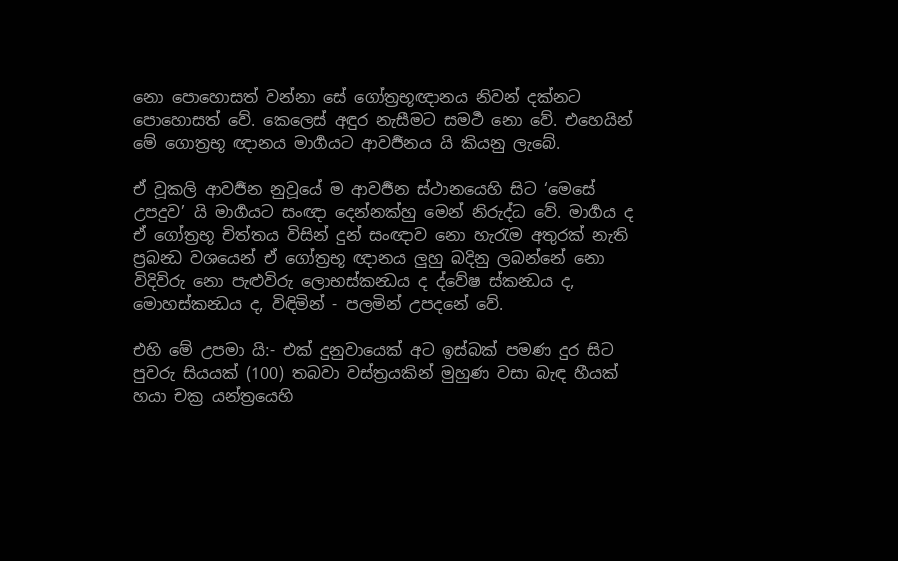නො පොහොසත් වන්නා සේ ගෝත්‍ර‍භූඥානය නිවන් දක්නට පොහොසත් වේ. කෙලෙස් අඳුර නැසීමට සමර්‍ථ නො වේ. එහෙයින් මේ ගොත්‍ර‍භූ ඥානය මාර්‍ගයට ආවර්‍ජනය යි කියනු ලැබේ.

ඒ වූකලි ආවර්‍ජන නුවූයේ ම ආවර්‍ජන ස්ථානයෙහි සිට ‘මෙසේ උපදුව’ යි මාර්‍ගයට සංඥා දෙන්නක්හු මෙන් නිරුද්ධ වේ. මාර්‍ගය ද ඒ ගෝත්‍ර‍භූ චිත්තය විසින් දුන් සංඥාව නො හැරැම අතුරක් නැති ප්‍ර‍බන්‍ධ වශයෙන් ඒ ගෝත්‍ර‍භූ ඥානය ලුහු බදිනු ලබන්නේ නො විදිවිරු නො පැළුවිරු ලොභස්කන්‍ධය ද ද්වේෂ ස්කන්‍ධය ද, මොහස්කන්‍ධය ද, විඳිමින් - පලමින් උපදනේ වේ.

එහි මේ උපමා යි:- එක් දුනුවායෙක් අට ඉස්බක් පමණ දුර සිට පුවරු සියයක් (100) තබවා වස්ත්‍ර‍යකින් මුහුණ වසා බැඳ හීයක් හයා චක්‍ර‍ යන්ත්‍රයෙහි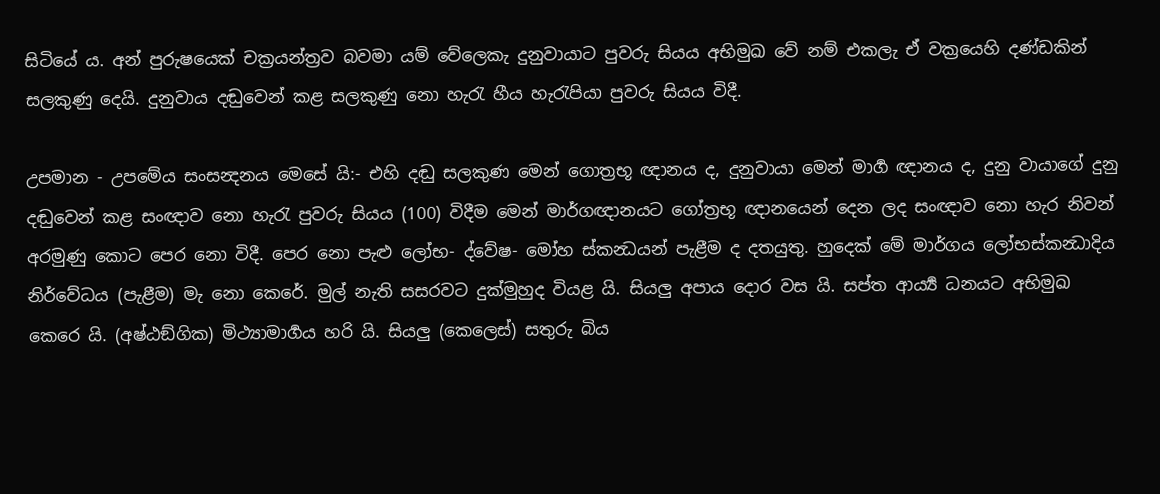සිටියේ ය. අන් පුරුෂයෙක් චක්‍ර‍යන්ත්‍ර‍ව බවමා යම් වේලෙකැ දුනුවායාට පුවරු සියය අභිමුඛ වේ නම් එකලැ ඒ වක්‍රයෙහි දණ්ඩකින් සලකුණු දෙයි. දුනුවාය දඬුවෙන් කළ සලකුණු නො හැරැ හීය හැරැපියා පුවරු සියය විදී.

උපමාන - උපමේය සංසන්‍දනය මෙසේ යි:- එහි දඬු සලකුණ මෙන් ගොත්‍ර‍භූ ඥානය ද, දුනුවායා මෙන් මාර්‍ග ඥානය ද, දුනු වායාගේ දුනු දඬුවෙන් කළ සංඥාව නො හැරැ පුවරු සියය (100) විදීම මෙන් මාර්ගඥානයට ගෝත්‍ර‍භූ ඥානයෙන් දෙන ලද සංඥාව නො හැර නිවන් අරමුණු කොට පෙර නො විදී. පෙර නො පැළු ලෝභ- ද්වේෂ- මෝහ ස්කන්‍ධයන් පැළීම ද දතයුතු. හුදෙක් මේ මාර්ගය ලෝභස්කන්‍ධාදිය නිර්වේධය (පැළීම) මැ නො කෙරේ. මුල් නැති සසරවට දුක්මුහුද වියළ යි. සියලු අපාය දොර වස යි. සප්ත ආර්‍ය්‍ය ධනයට අභිමුඛ කෙරෙ යි. (අෂ්ඨඞ්ගික) මිථ්‍යාමාර්‍ගය හරි යි. සියලු (කෙලෙස්) සතුරු බිය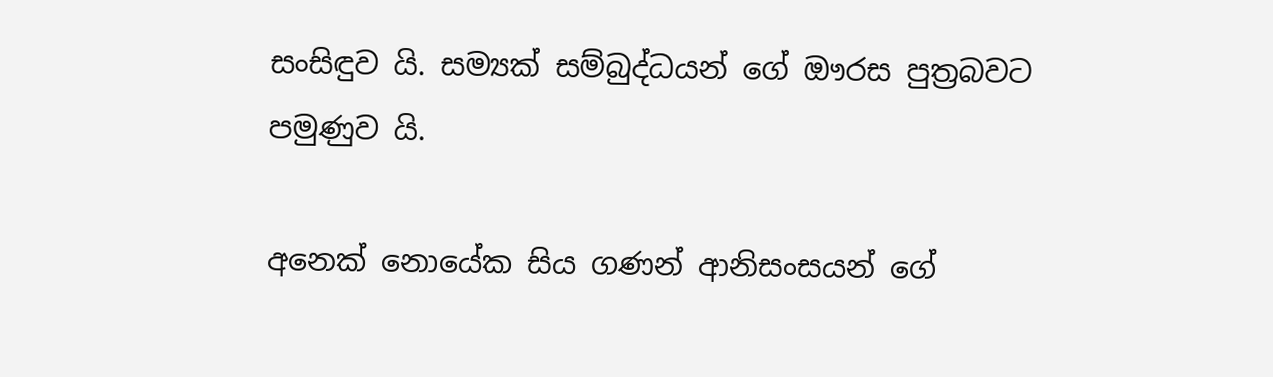සංසිඳුව යි. සම්‍යක් සම්බුද්ධයන් ගේ ඖරස පුත්‍ර‍බවට පමුණුව යි.

අනෙක් නොයේක සිය ගණන් ආනිසංසයන් ගේ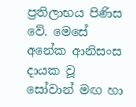ප්‍ර‍තිලාභය පිණිස වේ. මෙසේ අනේක ආනිසංස දායක වූ සෝවාන් මඟ හා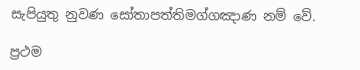සැපියුතු නුවණ සෝතාපත්තිමග්ගඤාණ නම් වේ.

ප්‍ර‍ථම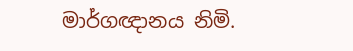මාර්ගඥානය නිමි.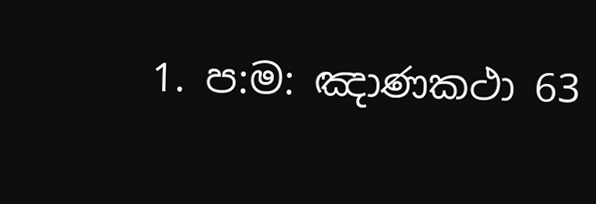1. ප:ම: ඤාණකථා 63